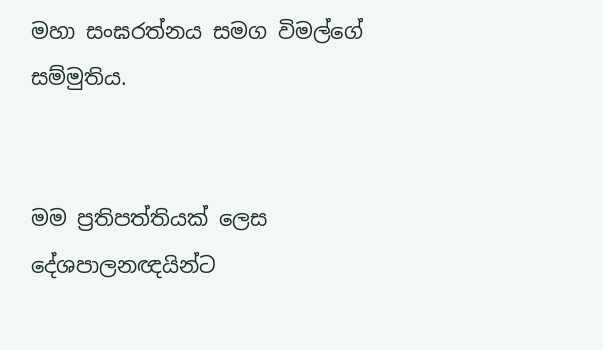මහා සංඝරත්නය සමග විමල්ගේ සම්මුතිය.


මම ප්‍රතිපත්තියක් ලෙස දේශපාලනඥයින්ට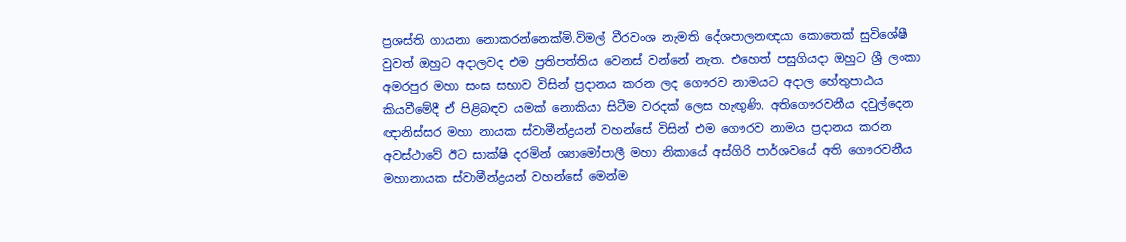ප්‍රශස්ති ගායනා නොකරන්නෙක්මි.විමල් වීරවංශ නැමති දේශපාලනඥයා කොතෙක් සුවිශේෂී වුවත් ඔහුට අදාලවද එම ප්‍රතිපත්තිය වෙනස් වන්නේ නැත. එහෙත් පසුගියදා ඔහුට ශ්‍රී ලංකා අමරපුර මහා සංඝ සභාව විසින් ප්‍රදානය කරන ලද ගෞරව නාමයට අදාල හේතුපාඨය කියවීමේදී ඒ පිළිබඳව යමක් නොකියා සිටීම වරදක් ලෙස හැඟුණි. අතිගෞරවනීය දවුල්දෙන ඥානිස්සර මහා නායක ස්වාමීන්ද්‍රයන් වහන්සේ විසින් එම ගෞරව නාමය ප්‍රදානය කරන අවස්ථාවේ ඊට සාක්ෂි දරමින් ශ්‍යාමෝපාලී මහා නිකායේ අස්ගිරි පාර්ශවයේ අති ගෞරවනීය මහානායක ස්වාමීන්ද්‍රයන් වහන්සේ මෙන්ම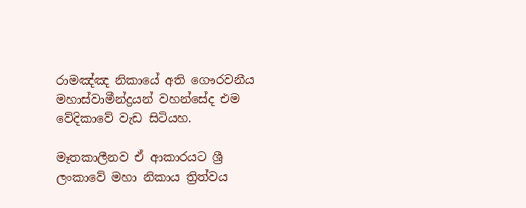රාමඤ්ඤ නිකායේ අති ගෞරවනීය මහාස්වාමීන්ද්‍රයන් වහන්සේද එම වේදිකාවේ වැඩ සිටියහ.

මෑතකාලීනව ඒ ආකාරයට ශ්‍රී ලංකාවේ මහා නිකාය ත්‍රිත්වය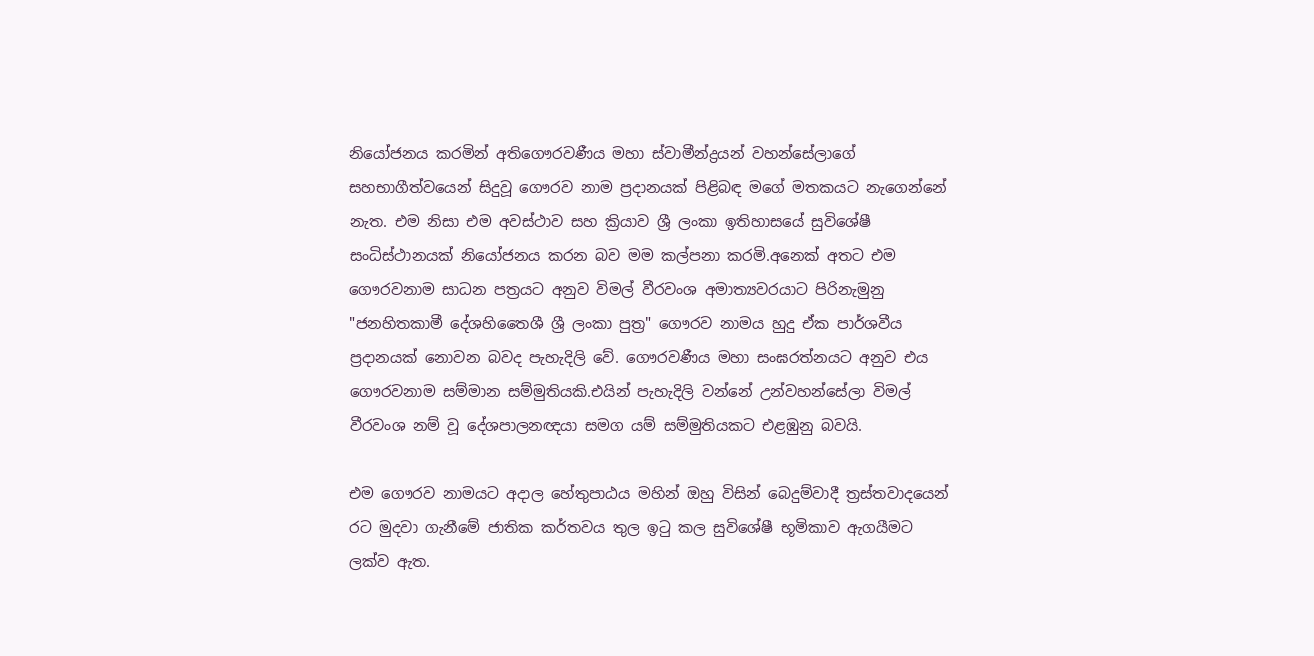නියෝජනය කරමින් අතිගෞරවණීය මහා ස්වාමීන්ද්‍රයන් වහන්සේලාගේ සහභාගීත්වයෙන් සිදුවූ ගෞරව නාම ප්‍රදානයක් පිළිබඳ මගේ මතකයට නැගෙන්නේ නැත. එම නිසා එම අවස්ථාව සහ ක්‍රියාව ශ්‍රී ලංකා ඉතිහාසයේ සුවිශේෂී සංධිස්ථානයක් නියෝජනය කරන බව මම කල්පනා කරමි.අනෙක් අතට එම ගෞරවනාම සාධන පත්‍රයට අනුව විමල් වීරවංශ අමාත්‍යවරයාට පිරිනැමුනු "ජනහිතකාමී දේශහිතෛශී ශ්‍රී ලංකා පුත්‍ර" ගෞරව නාමය හුදු ඒක පාර්ශවීය ප්‍රදානයක් නොවන බවද පැහැදිලි වේ. ගෞරවණීය මහා සංඝරත්නයට අනුව එය ගෞරවනාම සම්මාන සම්මුතියකි.එයින් පැහැදිලි වන්නේ උන්වහන්සේලා විමල් වීරවංශ නම් වූ දේශපාලනඥයා සමග යම් සම්මුතියකට එළඹුනු බවයි.

එම ගෞරව නාමයට අදාල හේතුපාඨය මහින් ඔහු විසින් බෙදුම්වාදී ත්‍රස්තවාදයෙන් රට මුදවා ගැනීමේ ජාතික කර්තවය තුල ඉටු කල සුවිශේෂී භූමිකාව ඇගයීමට ලක්ව ඇත.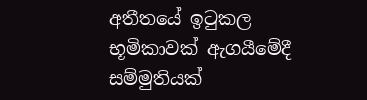අතීතයේ ඉටුකල භූමිකාවක් ඇගයීමේදී සම්මුතියක්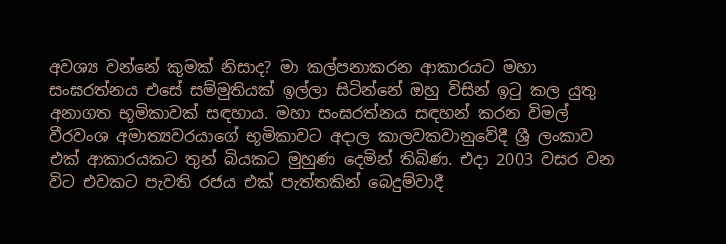අවශ්‍ය වන්නේ කුමක් නිසාද? මා කල්පනාකරන ආකාරයට මහා සංඝරත්නය එසේ සම්මුතියක් ඉල්ලා සිටින්නේ ඔහු විසින් ඉටු කල යුතු අනාගත භූමිකාවක් සඳහාය. මහා සංඝරත්නය සඳහන් කරන විමල් වීරවංශ අමාත්‍යවරයාගේ භූමිකාවට අදාල කාලවකවානුවේදී ශ්‍රී ලංකාව එක් ආකාරයකට තුන් බියකට මුහුණ දෙමින් තිබිණ. එදා 2003 වසර වන විට එවකට පැවති රජය එක් පැත්තකින් බෙදුම්වාදී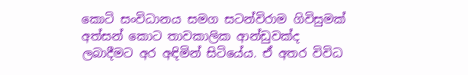කොටි සංවිධානය සමග සටන්විරාම ගිවිසුමක් අත්සන් කොට තාවකාලික ආන්ඩුවක්ද ලබාදීමට අර අඳිමින් සිටියේය. ඒ අතර විවිධ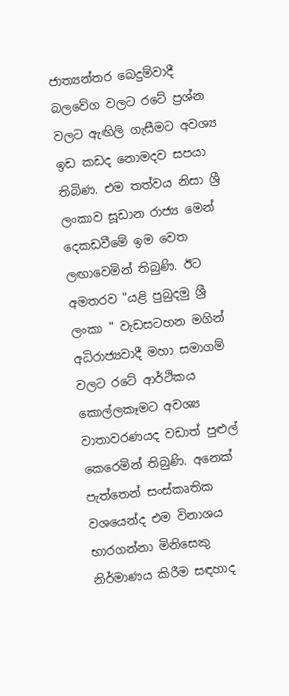ජාත්‍යන්තර බෙදුම්වාදී බලවේග වලට රටේ ප්‍රශ්න වලට ඇඟිලි ගැසීමට අවශ්‍ය ඉඩ කඩද නොමදව සපයා තිබිණ. එම තත්වය නිසා ශ්‍රී ලංකාව සූඩාන රාජ්‍ය මෙන් දෙකඩවීමේ ඉම වෙත ලඟාවෙමින් තිබුණි. ඊට අමතරව "යළි පුබුදමු ශ්‍රී ලංකා " වැඩසටහන මගින් අධිරාජ්‍යවාදී මහා සමාගම් වලට රටේ ආර්ථිකය කොල්ලකෑමට අවශ්‍ය වාතාවරණයද වඩාත් පුළුල් කෙරෙමින් තිබුණි. අනෙක් පැත්තෙන් සංස්කෘතික වශයෙන්ද එම විනාශය භාරගන්නා මිනිසෙකු නිර්මාණය කිරීම සඳහාද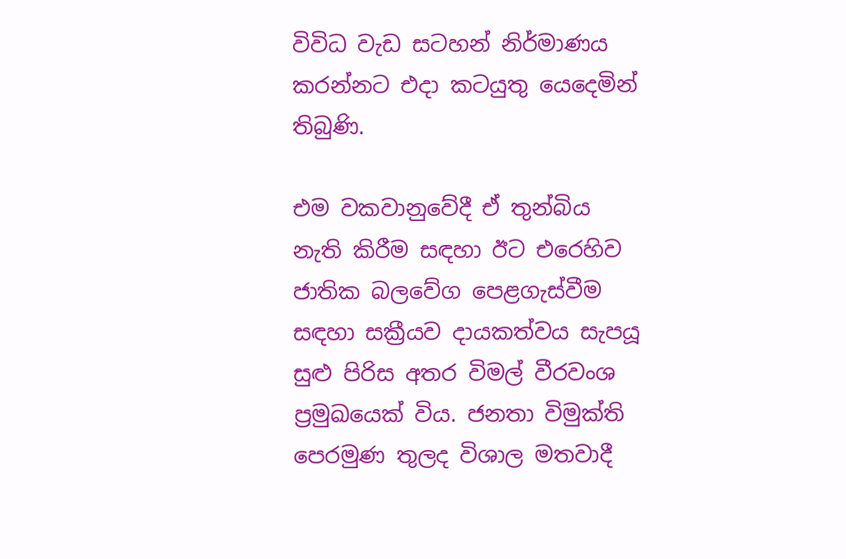විවිධ වැඩ සටහන් නිර්මාණය කරන්නට එදා කටයුතු යෙදෙමින් තිබුණි.

එම වකවානුවේදී ඒ තුන්බිය නැති කිරීම සඳහා ඊට එරෙහිව ජාතික බලවේග පෙළගැස්වීම සඳහා සක්‍රීයව දායකත්වය සැපයූ සුළු පිරිස අතර විමල් වීරවංශ ප්‍රමුඛයෙක් විය. ජනතා විමුක්ති පෙරමුණ තුලද විශාල මතවාදී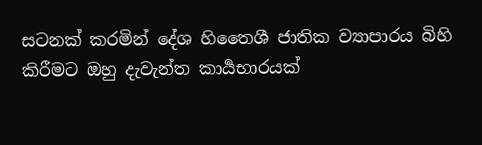සටනක් කරමින් දේශ හිතෛශී ජාතික ව්‍යාපාරය බිහි කිරීමට ඔහු දැවැන්ත කාර්‍යභාරයක්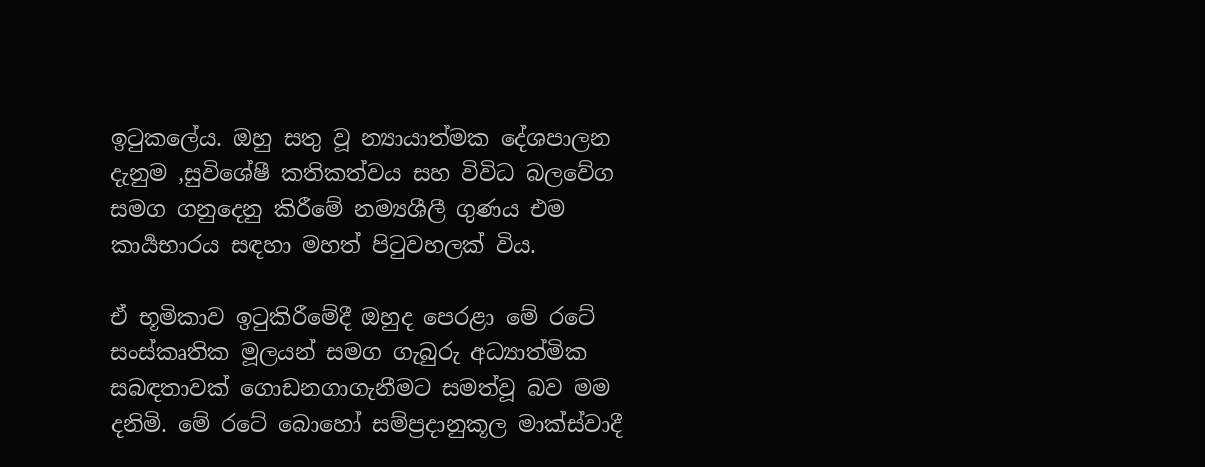ඉටුකලේය. ඔහු සතු වූ න්‍යායාත්මක දේශපාලන දැනුම ,සුවිශේෂී කතිකත්වය සහ විවිධ බලවේග සමග ගනුදෙනු කිරීමේ නම්‍යශීලී ගුණය එම කාර්‍යභාරය සඳහා මහත් පිටුවහලක් විය.

ඒ භූමිකාව ඉටුකිරීමේදී ඔහුද පෙරළා මේ රටේ සංස්කෘතික මූලයන් සමග ගැබුරු අධ්‍යාත්මික සබඳතාවක් ගොඩනගාගැනීමට සමත්වූ බව මම දනිමි. මේ රටේ බොහෝ සම්ප්‍රදානුකූල මාක්ස්වාදී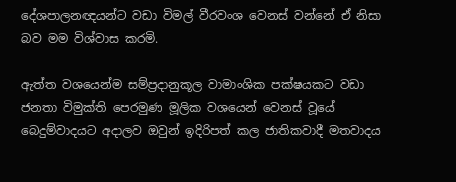දේශපාලනඥයන්ට වඩා විමල් වීරවංශ වෙනස් වන්නේ ඒ නිසා බව මම විශ්වාස කරමි.

ඇත්ත වශයෙන්ම සම්ප්‍රදානුකූල වාමාංශික පක්ෂයකට වඩා ජනතා විමුක්ති පෙරමුණ මූලික වශයෙන් වෙනස් වූයේ බෙදුම්වාදයට අදාලව ඔවුන් ඉදිරිපත් කල ජාතිකවාදී මතවාදය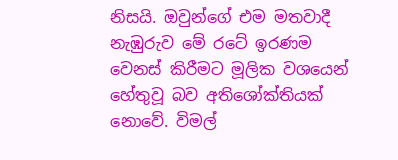නිසයි. ඔවුන්ගේ එම මතවාදී නැඹුරුව මේ රටේ ඉරණම වෙනස් කිරීමට මූලික වශයෙන් හේතුවූ බව අතිශෝක්තියක් නොවේ. විමල්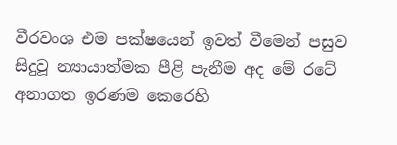වීරවංශ එම පක්ෂයෙන් ඉවත් වීමෙන් පසුව සිදුවූ න්‍යායාත්මක පීළි පැනීම අද මේ රටේ අනාගත ඉරණම කෙරෙහි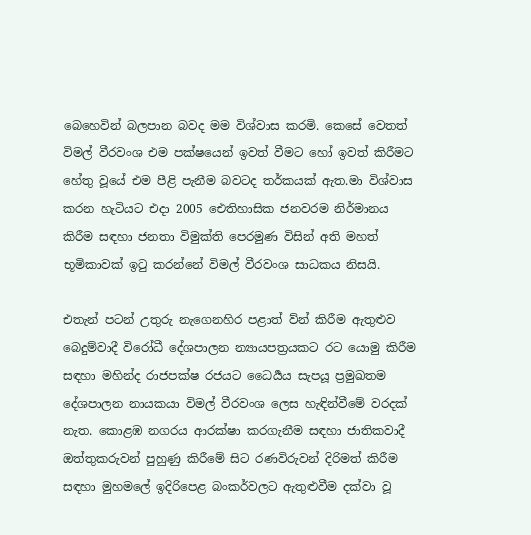බෙහෙවින් බලපාන බවද මම විශ්වාස කරමි. කෙසේ වෙතත් විමල් වීරවංශ එම පක්ෂයෙන් ඉවත් වීමට හෝ ඉවත් කිරීමට හේතු වූයේ එම පීළි පැනීම බවටද තර්කයක් ඇත.මා විශ්වාස කරන හැටියට එදා 2005 ඓතිහාසික ජනවරම නිර්මානය කිරීම සඳහා ජනතා විමුක්ති පෙරමුණ විසින් අති මහත් භූමිකාවක් ඉටු කරන්නේ විමල් වීරවංශ සාධකය නිසයි.

එතැන් පටන් උතුරු නැගෙනහිර පළාත් ව්න් කිරීම ඇතුළුව බෙදුම්වාදී විරෝධී දේශපාලන න්‍යායපත්‍රයකට රට යොමු කිරීම සඳහා මහින්ද රාජපක්ෂ රජයට ධෛර්‍යය සැපයූ ප්‍රමුඛතම දේශපාලන නායකයා විමල් වීරවංශ ලෙස හැඳින්වීමේ වරදක් නැත. කොළඹ නගරය ආරක්ෂා කරගැනීම සඳහා ජාතිකවාදී ඔත්තුකරුවන් පුහුණු කිරීමේ සිට රණවිරුවන් දිරිමත් කිරීම සඳහා මුහමලේ ඉදිරිපෙළ බංකර්වලට ඇතුළුවීම දක්වා වූ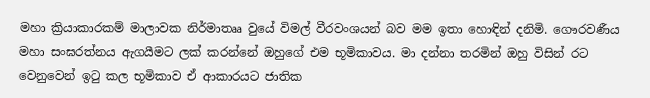මහා ක්‍රියාකාරකම් මාලාවක නිර්මාතෲ වුයේ විමල් වීරවංශයන් බව මම ඉතා හොඳින් දනිමි. ගෞරවණීය මහා සංඝරත්නය ඇගයීමට ලක් කරන්නේ ඔහුගේ එම භූමිකාවය. මා දන්නා තරමින් ඔහු විසින් රට වෙනුවෙන් ඉටු කල භූමිකාව ඒ ආකාරයට ජාතික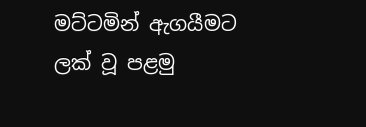මට්ටමින් ඇගයීමට ලක් වූ පළමු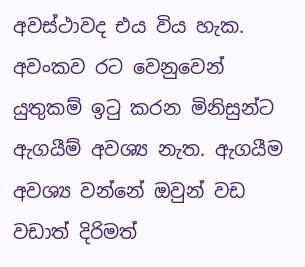අවස්ථාවද එය විය හැක. අවංකව රට වෙනුවෙන් යුතුකම් ඉටු කරන මිනිසුන්ට ඇගයීම් අවශ්‍ය නැත. ඇගයීම අවශ්‍ය වන්නේ ඔවුන් වඩ වඩාත් දිරිමත්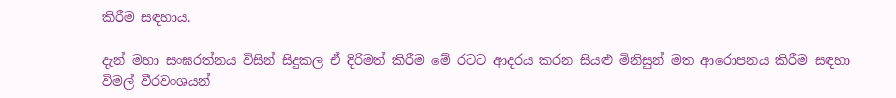කිරීම සඳහාය.

දැන් මහා සංඝරත්නය විසින් සිදුකල ඒ දිරිමත් කිරීම මේ රටට ආදරය කරන සියළු මිනිසුන් මත ආරොපනය කිරීම සඳහා විමල් වීරවංශයන්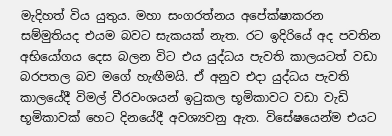මැදිහත් විය යුතුය. මහා සංගරත්නය අපේක්ෂාකරන සම්මුතියද එයම බවට සැකයක් නැත. රට ඉදිරියේ අද පවතින අභියෝගය දෙස බලන විට එය යුද්ධය පැවති කාලයටත් වඩා බරපතල බව මගේ හැඟීමයි. ඒ අනුව එදා යුද්ධය පැවති කාලයේදී විමල් වීරවංශයන් ඉටුකල භූමිකාවට වඩා වැඩි භූමිකාවක් හෙට දිනයේදී අවශ්‍යවනු ඇත. විසේෂයෙන්ම එයට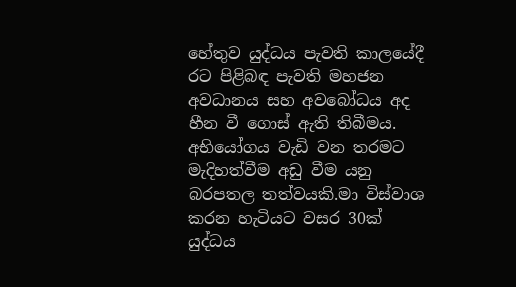හේතුව යුද්ධය පැවති කාලයේදී රට පිළිබඳ පැවති මහජන අවධානය සහ අවබෝධය අද හීන වී ගොස් ඇති තිබීමය. අභියෝගය වැඩි වන තරමට මැදිහත්වීම අඩු වීම යනු බරපතල තත්වයකි.මා විස්වාශ කරන හැටියට වසර 30ක් යුද්ධය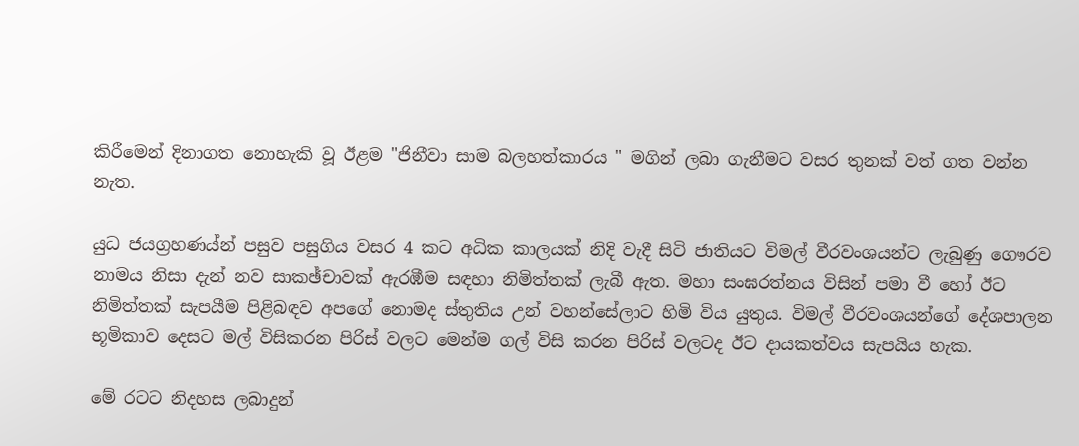කිරීමෙන් දිනාගත නොහැකි වූ ඊළම "ජිනීවා සාම බලහත්කාරය " මගින් ලබා ගැනීමට වසර තුනක් වත් ගත වන්න නැත.

යුධ ජයග්‍රහණය්න් පසුව පසුගිය වසර 4 කට අධික කාලයක් නිදි වැදී සිටි ජාතියට විමල් වීරවංශයන්ට ලැබුණු ගෞරව නාමය නිසා දැන් නව සාකඡ්චාවක් ඇරඹීම සඳහා නිමිත්තක් ලැබී ඇත. මහා සංඝරත්නය විසින් පමා වී හෝ ඊට නිමිත්තක් සැපයීම පිළිබඳව අපගේ නොමද ස්තුතිය උන් වහන්සේලාට හිමි විය යුතුය. විමල් වීරවංශයන්ගේ දේශපාලන භූමිකාව දෙසට මල් විසිකරන පිරිස් වලට මෙන්ම ගල් විසි කරන පිරිස් වලටද ඊට දායකත්වය සැපයිය හැක.

මේ රටට නිදහස ලබාදුන්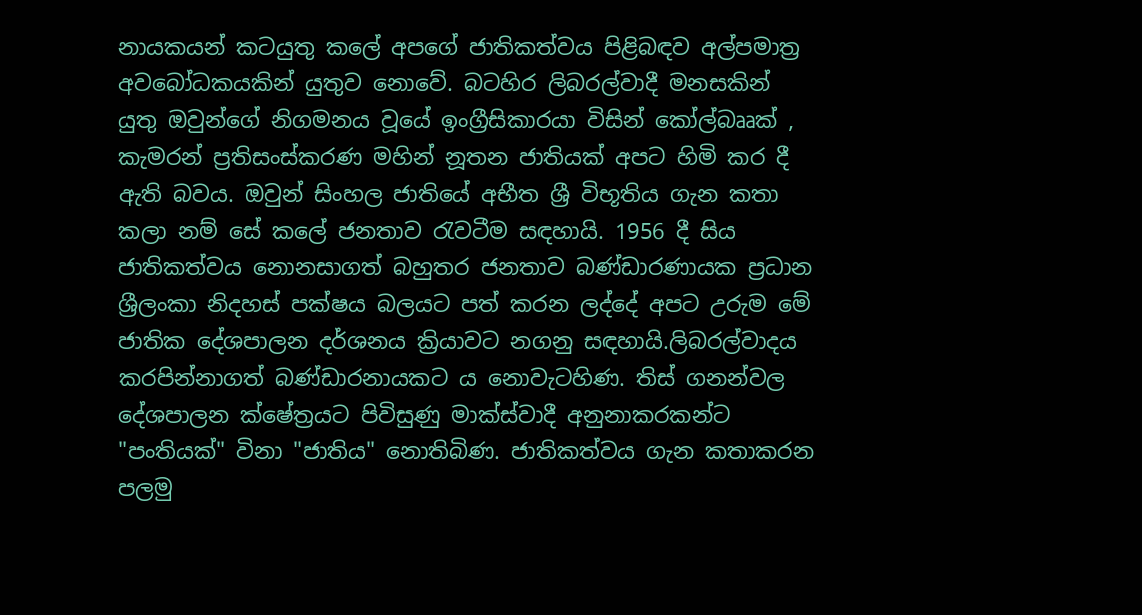නායකයන් කටයුතු කලේ අපගේ ජාතිකත්වය පිළිබඳව අල්පමාත්‍ර අවබෝධකයකින් යුතුව නොවේ. බටහිර ලිබරල්වාදී මනසකින් යුතු ඔවුන්ගේ නිගමනය වූයේ ඉංග්‍රීසිකාරයා විසින් කෝල්බෲක් , කැමරන් ප්‍රතිසංස්කරණ මහින් නූතන ජාතියක් අපට හිමි කර දී ඇති බවය. ඔවුන් සිංහල ජාතියේ අභීත ශ්‍රී විභූතිය ගැන කතා කලා නම් සේ කලේ ජනතාව රැවටීම සඳහායි. 1956 දී සිය ජාතිකත්වය නොනසාගත් බහුතර ජනතාව බණ්ඩාරණායක ප්‍රධාන ශ්‍රීලංකා නිදහස් පක්ෂය බලයට පත් කරන ලද්දේ අපට උරුම මේ ජාතික දේශපාලන දර්ශනය ක්‍රියාවට නගනු සඳහායි.ලිබරල්වාදය කරපින්නාගත් බණ්ඩාරනායකට ය නොවැටහිණ. තිස් ගනන්වල දේශපාලන ක්ෂේත්‍රයට පිවිසුණු මාක්ස්වාදී අනුනාකරකන්ට "පංතියක්" විනා "ජාතිය" නොතිබිණ. ජාතිකත්වය ගැන කතාකරන පලමු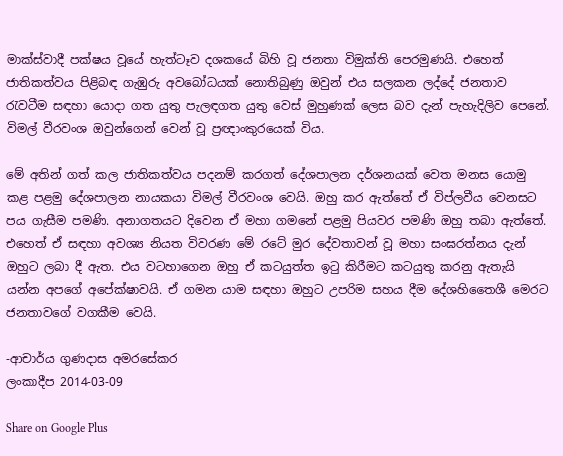මාක්ස්වාදී පක්ෂය වූයේ හැත්ටෑව දශකයේ බිහි වූ ජනතා විමුක්ති පෙරමුණයි. එහෙත් ජාතිකත්වය පිළිබඳ ගැඹුරු අවබෝධයක් නොතිබුණු ඔවුන් එය සලකන ලද්දේ ජනතාව රැවටීම සඳහා යොදා ගත යුතු පැලඳගත යුතු වෙස් මුහුණක් ලෙස බව දැන් පැහැදිලිව පෙනේ. විමල් වීරවංශ ඔවුන්ගෙන් වෙන් වූ ප්‍රඥාංකුරයෙක් විය.

මේ අතින් ගත් කල ජාතිකත්වය පදනම් කරගත් දේශපාලන දර්ශනයක් වෙත මනස යොමු කළ පළමු දේශපාලන නායකයා විමල් වීරවංශ වෙයි. ඔහු කර ඇත්තේ ඒ විප්ලවීය වෙනසට පය ගැසීම පමණි. අනාගතයට දිවෙන ඒ මහා ගමනේ පළමු පියවර පමණි ඔහු තබා ඇත්තේ. එහෙත් ඒ සඳහා අවශ්‍ය නියත විවරණ මේ රටේ මුර දේවතාවන් වූ මහා සංඝරත්නය දැන් ඔහුට ලබා දී ඇත. එය වටහාගෙන ඔහු ඒ කටයුත්ත ඉටු කිරීමට කටයුතු කරනු ඇතැයි යන්න අපගේ අපේක්ෂාවයි. ඒ ගමන යාම සඳහා ඔහුට උපරිම සහය දීම දේශහිතෛශී මෙරට ජනතාවගේ වගකීම වෙයි.

-ආචාර්ය ගුණදාස අමරසේකර
ලංකාදීප 2014-03-09

Share on Google Plus